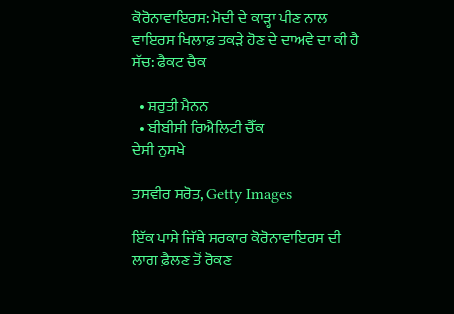ਕੋਰੋਨਾਵਾਇਰਸ: ਮੋਦੀ ਦੇ ਕਾੜ੍ਹਾ ਪੀਣ ਨਾਲ ਵਾਇਰਸ ਖਿਲਾਫ਼ ਤਕੜੇ ਹੋਣ ਦੇ ਦਾਅਵੇ ਦਾ ਕੀ ਹੈ ਸੱਚ: ਫੈਕਟ ਚੈਕ

  • ਸ਼ਰੁਤੀ ਮੈਨਨ
  • ਬੀਬੀਸੀ ਰਿਐਲਿਟੀ ਚੈੱਕ
ਦੇਸੀ ਨੁਸਖੇ

ਤਸਵੀਰ ਸਰੋਤ, Getty Images

ਇੱਕ ਪਾਸੇ ਜਿੱਥੇ ਸਰਕਾਰ ਕੋਰੋਨਾਵਾਇਰਸ ਦੀ ਲਾਗ ਫ਼ੈਲਣ ਤੋਂ ਰੋਕਣ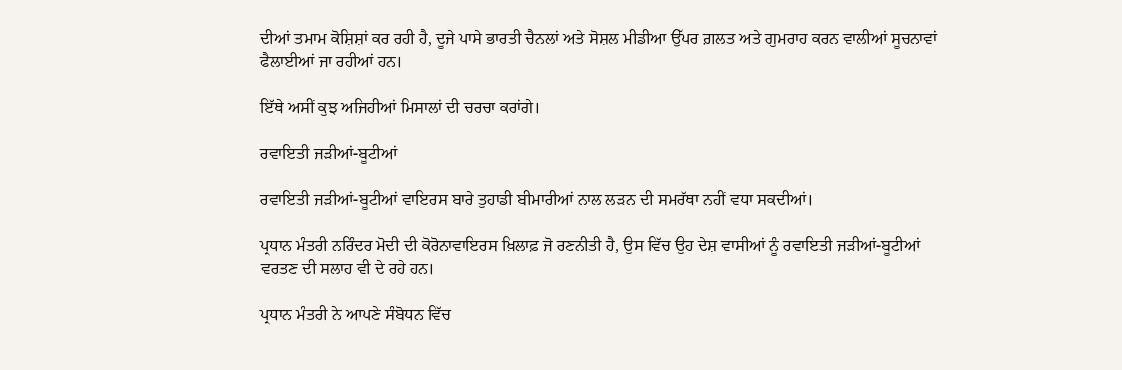ਦੀਆਂ ਤਮਾਮ ਕੋਸ਼ਿਸ਼ਾਂ ਕਰ ਰਹੀ ਹੈ, ਦੂਜੇ ਪਾਸੇ ਭਾਰਤੀ ਚੈਨਲਾਂ ਅਤੇ ਸੋਸ਼ਲ ਮੀਡੀਆ ਉੱਪਰ ਗ਼ਲਤ ਅਤੇ ਗੁਮਰਾਹ ਕਰਨ ਵਾਲੀਆਂ ਸੂਚਨਾਵਾਂ ਫੈਲਾਈਆਂ ਜਾ ਰਹੀਆਂ ਹਨ।

ਇੱਥੇ ਅਸੀਂ ਕੁਝ ਅਜਿਹੀਆਂ ਮਿਸਾਲਾਂ ਦੀ ਚਰਚਾ ਕਰਾਂਗੇ।

ਰਵਾਇਤੀ ਜੜੀਆਂ-ਬੂਟੀਆਂ

ਰਵਾਇਤੀ ਜੜੀਆਂ-ਬੂਟੀਆਂ ਵਾਇਰਸ ਬਾਰੇ ਤੁਹਾਡੀ ਬੀਮਾਰੀਆਂ ਨਾਲ ਲੜਨ ਦੀ ਸਮਰੱਥਾ ਨਹੀਂ ਵਧਾ ਸਕਦੀਆਂ।

ਪ੍ਰਧਾਨ ਮੰਤਰੀ ਨਰਿੰਦਰ ਮੋਦੀ ਦੀ ਕੋਰੋਨਾਵਾਇਰਸ ਖ਼ਿਲਾਫ਼ ਜੋ ਰਣਨੀਤੀ ਹੈ, ਉਸ ਵਿੱਚ ਉਹ ਦੇਸ਼ ਵਾਸੀਆਂ ਨੂੰ ਰਵਾਇਤੀ ਜੜੀਆਂ-ਬੂਟੀਆਂ ਵਰਤਣ ਦੀ ਸਲਾਹ ਵੀ ਦੇ ਰਹੇ ਹਨ।

ਪ੍ਰਧਾਨ ਮੰਤਰੀ ਨੇ ਆਪਣੇ ਸੰਬੋਧਨ ਵਿੱਚ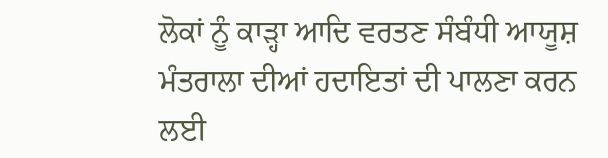ਲੋਕਾਂ ਨੂੰ ਕਾੜ੍ਹਾ ਆਦਿ ਵਰਤਣ ਸੰਬੰਧੀ ਆਯੂਸ਼ ਮੰਤਰਾਲਾ ਦੀਆਂ ਹਦਾਇਤਾਂ ਦੀ ਪਾਲਣਾ ਕਰਨ ਲਈ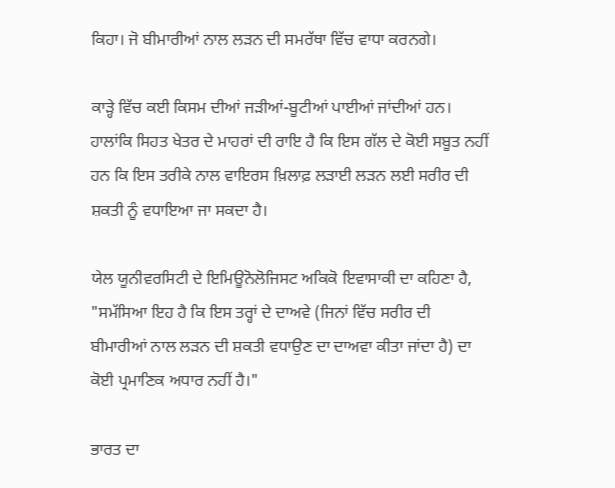ਕਿਹਾ। ਜੋ ਬੀਮਾਰੀਆਂ ਨਾਲ ਲੜਨ ਦੀ ਸਮਰੱਥਾ ਵਿੱਚ ਵਾਧਾ ਕਰਨਗੇ।

ਕਾੜ੍ਹੇ ਵਿੱਚ ਕਈ ਕਿਸਮ ਦੀਆਂ ਜੜੀਆਂ-ਬੂਟੀਆਂ ਪਾਈਆਂ ਜਾਂਦੀਆਂ ਹਨ। ਹਾਲਾਂਕਿ ਸਿਹਤ ਖੇਤਰ ਦੇ ਮਾਹਰਾਂ ਦੀ ਰਾਇ ਹੈ ਕਿ ਇਸ ਗੱਲ ਦੇ ਕੋਈ ਸਬੂਤ ਨਹੀਂ ਹਨ ਕਿ ਇਸ ਤਰੀਕੇ ਨਾਲ ਵਾਇਰਸ ਖ਼ਿਲਾਫ਼ ਲੜਾਈ ਲੜਨ ਲਈ ਸਰੀਰ ਦੀ ਸ਼ਕਤੀ ਨੂੰ ਵਧਾਇਆ ਜਾ ਸਕਦਾ ਹੈ।

ਯੇਲ ਯੂਨੀਵਰਸਿਟੀ ਦੇ ਇਮਿਊਨੋਲੋਜਿਸਟ ਅਕਿਕੋ ਇਵਾਸਾਕੀ ਦਾ ਕਹਿਣਾ ਹੈ, "ਸਮੱਸਿਆ ਇਹ ਹੈ ਕਿ ਇਸ ਤਰ੍ਹਾਂ ਦੇ ਦਾਅਵੇ (ਜਿਨਾਂ ਵਿੱਚ ਸਰੀਰ ਦੀ ਬੀਮਾਰੀਆਂ ਨਾਲ ਲੜਨ ਦੀ ਸ਼ਕਤੀ ਵਧਾਉਣ ਦਾ ਦਾਅਵਾ ਕੀਤਾ ਜਾਂਦਾ ਹੈ) ਦਾ ਕੋਈ ਪ੍ਰਮਾਣਿਕ ਅਧਾਰ ਨਹੀਂ ਹੈ।"

ਭਾਰਤ ਦਾ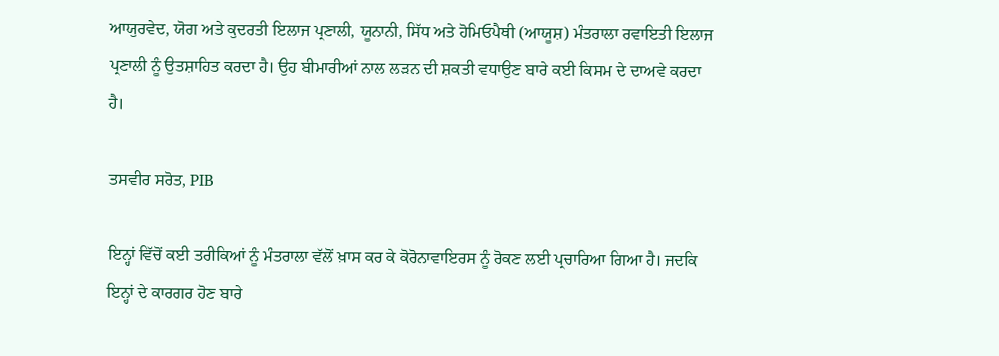ਆਯੁਰਵੇਦ, ਯੋਗ ਅਤੇ ਕੁਦਰਤੀ ਇਲਾਜ ਪ੍ਰਣਾਲੀ, ਯੂਨਾਨੀ, ਸਿੱਧ ਅਤੇ ਹੋਮਿਓਪੈਥੀ (ਆਯੂਸ਼) ਮੰਤਰਾਲਾ ਰਵਾਇਤੀ ਇਲਾਜ ਪ੍ਰਣਾਲੀ ਨੂੰ ਉਤਸ਼ਾਹਿਤ ਕਰਦਾ ਹੈ। ਉਹ ਬੀਮਾਰੀਆਂ ਨਾਲ ਲੜਨ ਦੀ ਸ਼ਕਤੀ ਵਧਾਉਣ ਬਾਰੇ ਕਈ ਕਿਸਮ ਦੇ ਦਾਅਵੇ ਕਰਦਾ ਹੈ।

ਤਸਵੀਰ ਸਰੋਤ, PIB

ਇਨ੍ਹਾਂ ਵਿੱਚੋਂ ਕਈ ਤਰੀਕਿਆਂ ਨੂੰ ਮੰਤਰਾਲਾ ਵੱਲੋਂ ਖ਼ਾਸ ਕਰ ਕੇ ਕੋਰੋਨਾਵਾਇਰਸ ਨੂੰ ਰੋਕਣ ਲਈ ਪ੍ਰਚਾਰਿਆ ਗਿਆ ਹੈ। ਜਦਕਿ ਇਨ੍ਹਾਂ ਦੇ ਕਾਰਗਰ ਹੋਣ ਬਾਰੇ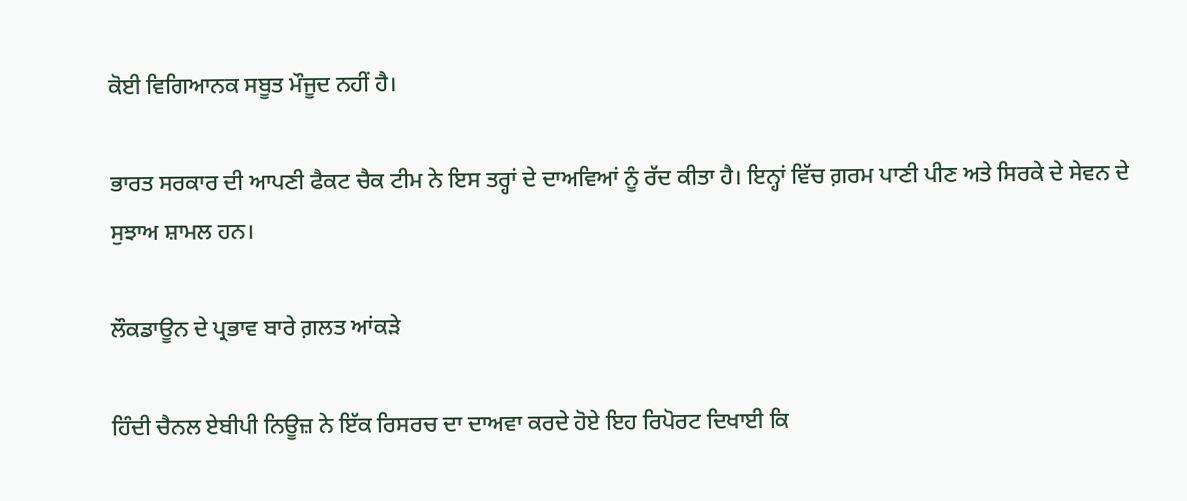ਕੋਈ ਵਿਗਿਆਨਕ ਸਬੂਤ ਮੌਜੂਦ ਨਹੀਂ ਹੈ।

ਭਾਰਤ ਸਰਕਾਰ ਦੀ ਆਪਣੀ ਫੈਕਟ ਚੈਕ ਟੀਮ ਨੇ ਇਸ ਤਰ੍ਹਾਂ ਦੇ ਦਾਅਵਿਆਂ ਨੂੰ ਰੱਦ ਕੀਤਾ ਹੈ। ਇਨ੍ਹਾਂ ਵਿੱਚ ਗ਼ਰਮ ਪਾਣੀ ਪੀਣ ਅਤੇ ਸਿਰਕੇ ਦੇ ਸੇਵਨ ਦੇ ਸੁਝਾਅ ਸ਼ਾਮਲ ਹਨ।

ਲੌਕਡਾਊਨ ਦੇ ਪ੍ਰਭਾਵ ਬਾਰੇ ਗ਼ਲਤ ਆਂਕੜੇ

ਹਿੰਦੀ ਚੈਨਲ ਏਬੀਪੀ ਨਿਊਜ਼ ਨੇ ਇੱਕ ਰਿਸਰਚ ਦਾ ਦਾਅਵਾ ਕਰਦੇ ਹੋਏ ਇਹ ਰਿਪੋਰਟ ਦਿਖਾਈ ਕਿ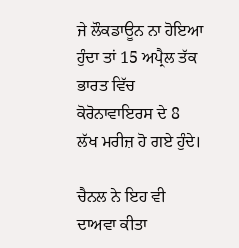ਜੇ ਲੌਕਡਾਊਨ ਨਾ ਹੋਇਆ ਹੁੰਦਾ ਤਾਂ 15 ਅਪ੍ਰੈਲ ਤੱਕ ਭਾਰਤ ਵਿੱਚ ਕੋਰੋਨਾਵਾਇਰਸ ਦੇ 8 ਲੱਖ ਮਰੀਜ਼ ਹੋ ਗਏ ਹੁੰਦੇ।

ਚੈਨਲ ਨੇ ਇਹ ਵੀ ਦਾਅਵਾ ਕੀਤਾ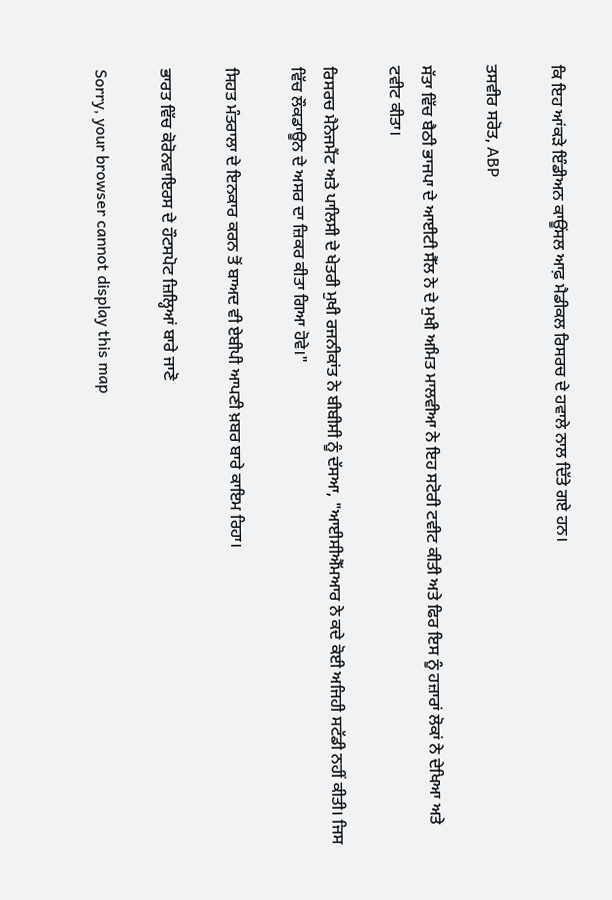ਕਿ ਇਹ ਆਂਕੜੇ ਇੰਡੀਅਨ ਕਾਊਂਸਲ ਆਫ਼ ਮੈਡੀਕਲ ਰਿਸਰਚ ਦੇ ਹਵਾਲੇ ਨਾਲ ਦਿੱਤੇ ਗਏ ਹਨ।

ਤਸਵੀਰ ਸਰੋਤ, ABP

ਸੱਤਾ ਵਿੱਚ ਬੈਠੀ ਭਾਜਪਾ ਦੇ ਆਈਟੀ ਸੈੱਲ ਨੇ ਦੇ ਮੁਖੀ ਅਮਿਤ ਮਾਲਵੀਆ ਨੇ ਇਹ ਸਟੋਰੀ ਟਵੀਟ ਕੀਤੀ ਅਤੇ ਫਿਰ ਇਸ ਨੂੰ ਹਜ਼ਾਰਾਂ ਲੋਕਾਂ ਨੇ ਦੇਖਿਆ ਅਤੇ ਟਵੀਟ ਕੀਤਾ।

ਰਿਸਰਚ ਮੈਨੇਜਮੈਂਟ ਅਤੇ ਪਾਲਿਸੀ ਦੇ ਖੇਤਰੀ ਮੁਖੀ ਰਜਨੀਕਾਂਤ ਨੇ ਬੀਬੀਸੀ ਨੂੰ ਦੱਸਆ, "ਆਈਸੀਐੱਮਆਰ ਨੇ ਕਦੇ ਕੋਈ ਅਜਿਹੀ ਸਟੱਡੀ ਨਹੀਂ ਕੀਤੀ। ਜਿਸ ਵਿੱਚ ਲੌਕਡਾਊਨ ਦੇ ਅਸਰ ਦਾ ਜ਼ਿਕਰ ਕੀਤਾ ਗਿਆ ਹੋਵੇ।"

ਸਿਹਤ ਮੰਤਰਾਲਾ ਦੇ ਇਨਕਾਰ ਕਰਨ ਤੋਂ ਬਾਅਦ ਵੀ ਏਬੀਪੀ ਆਪਣੀ ਖ਼ਬਰ ਬਾਰੇ ਕਾਇਮ ਰਿਹਾ।

ਭਾਰਤ ਵਿੱਚ ਕੋਰੋਨਵਾਇਰਸ ਦੇ ਹੌਟਸਪੋਟ ਜ਼ਿਲ੍ਹਿਆਂ ਬਾਰੇ ਜਾਣੋ

Sorry, your browser cannot display this map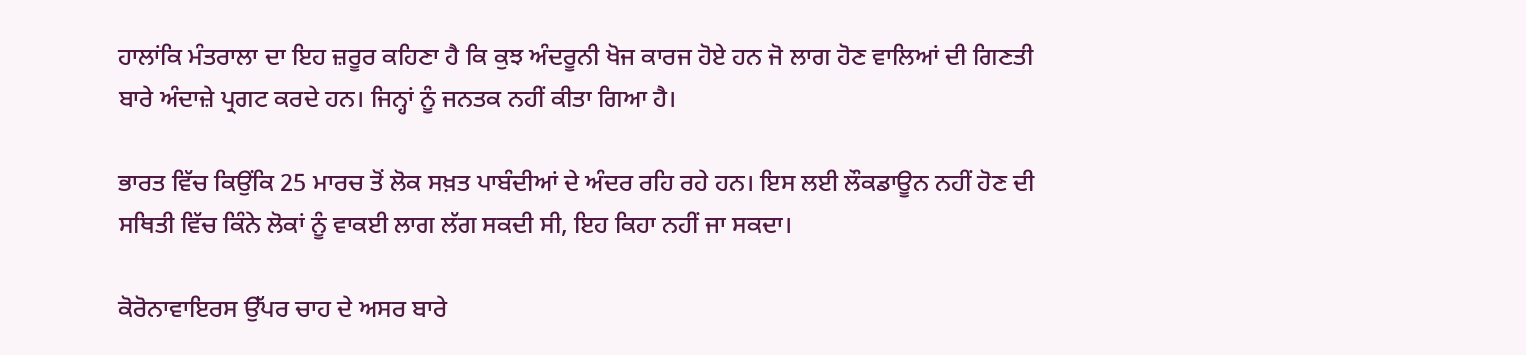ਹਾਲਾਂਕਿ ਮੰਤਰਾਲਾ ਦਾ ਇਹ ਜ਼ਰੂਰ ਕਹਿਣਾ ਹੈ ਕਿ ਕੁਝ ਅੰਦਰੂਨੀ ਖੋਜ ਕਾਰਜ ਹੋਏ ਹਨ ਜੋ ਲਾਗ ਹੋਣ ਵਾਲਿਆਂ ਦੀ ਗਿਣਤੀ ਬਾਰੇ ਅੰਦਾਜ਼ੇ ਪ੍ਰਗਟ ਕਰਦੇ ਹਨ। ਜਿਨ੍ਹਾਂ ਨੂੰ ਜਨਤਕ ਨਹੀਂ ਕੀਤਾ ਗਿਆ ਹੈ।

ਭਾਰਤ ਵਿੱਚ ਕਿਉਂਕਿ 25 ਮਾਰਚ ਤੋਂ ਲੋਕ ਸਖ਼ਤ ਪਾਬੰਦੀਆਂ ਦੇ ਅੰਦਰ ਰਹਿ ਰਹੇ ਹਨ। ਇਸ ਲਈ ਲੌਕਡਾਊਨ ਨਹੀਂ ਹੋਣ ਦੀ ਸਥਿਤੀ ਵਿੱਚ ਕਿੰਨੇ ਲੋਕਾਂ ਨੂੰ ਵਾਕਈ ਲਾਗ ਲੱਗ ਸਕਦੀ ਸੀ, ਇਹ ਕਿਹਾ ਨਹੀਂ ਜਾ ਸਕਦਾ।

ਕੋਰੋਨਾਵਾਇਰਸ ਉੱਪਰ ਚਾਹ ਦੇ ਅਸਰ ਬਾਰੇ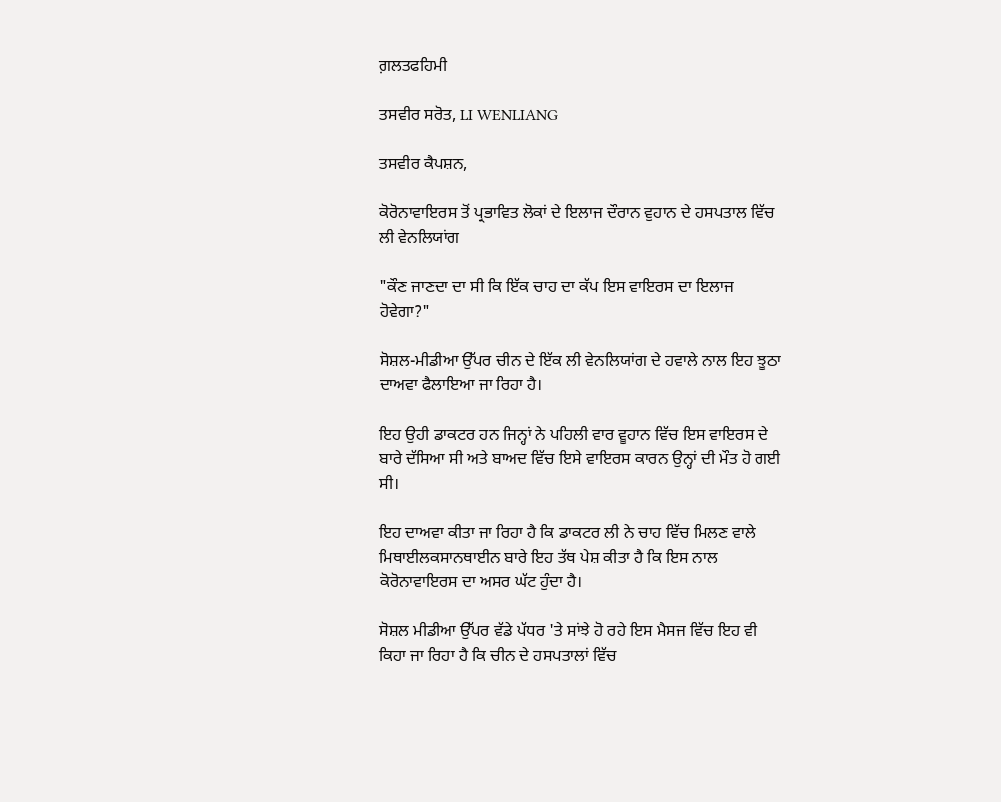ਗ਼ਲਤਫਹਿਮੀ

ਤਸਵੀਰ ਸਰੋਤ, LI WENLIANG

ਤਸਵੀਰ ਕੈਪਸ਼ਨ,

ਕੋਰੋਨਾਵਾਇਰਸ ਤੋਂ ਪ੍ਰਭਾਵਿਤ ਲੋਕਾਂ ਦੇ ਇਲਾਜ ਦੌਰਾਨ ਵੁਹਾਨ ਦੇ ਹਸਪਤਾਲ ਵਿੱਚ ਲੀ ਵੇਨਲਿਯਾਂਗ

"ਕੌਣ ਜਾਣਦਾ ਦਾ ਸੀ ਕਿ ਇੱਕ ਚਾਹ ਦਾ ਕੱਪ ਇਸ ਵਾਇਰਸ ਦਾ ਇਲਾਜ ਹੋਵੇਗਾ?"

ਸੋਸ਼ਲ-ਮੀਡੀਆ ਉੱਪਰ ਚੀਨ ਦੇ ਇੱਕ ਲੀ ਵੇਨਲਿਯਾਂਗ ਦੇ ਹਵਾਲੇ ਨਾਲ ਇਹ ਝੂਠਾ ਦਾਅਵਾ ਫੈਲਾਇਆ ਜਾ ਰਿਹਾ ਹੈ।

ਇਹ ਉਹੀ ਡਾਕਟਰ ਹਨ ਜਿਨ੍ਹਾਂ ਨੇ ਪਹਿਲੀ ਵਾਰ ਵੂਹਾਨ ਵਿੱਚ ਇਸ ਵਾਇਰਸ ਦੇ ਬਾਰੇ ਦੱਸਿਆ ਸੀ ਅਤੇ ਬਾਅਦ ਵਿੱਚ ਇਸੇ ਵਾਇਰਸ ਕਾਰਨ ਉਨ੍ਹਾਂ ਦੀ ਮੌਤ ਹੋ ਗਈ ਸੀ।

ਇਹ ਦਾਅਵਾ ਕੀਤਾ ਜਾ ਰਿਹਾ ਹੈ ਕਿ ਡਾਕਟਰ ਲੀ ਨੇ ਚਾਹ ਵਿੱਚ ਮਿਲਣ ਵਾਲੇ ਮਿਥਾਈਲਕਸਾਨਥਾਈਨ ਬਾਰੇ ਇਹ ਤੱਥ ਪੇਸ਼ ਕੀਤਾ ਹੈ ਕਿ ਇਸ ਨਾਲ ਕੋਰੋਨਾਵਾਇਰਸ ਦਾ ਅਸਰ ਘੱਟ ਹੁੰਦਾ ਹੈ।

ਸੋਸ਼ਲ ਮੀਡੀਆ ਉੱਪਰ ਵੱਡੇ ਪੱਧਰ 'ਤੇ ਸਾਂਝੇ ਹੋ ਰਹੇ ਇਸ ਮੈਸਜ ਵਿੱਚ ਇਹ ਵੀ ਕਿਹਾ ਜਾ ਰਿਹਾ ਹੈ ਕਿ ਚੀਨ ਦੇ ਹਸਪਤਾਲਾਂ ਵਿੱਚ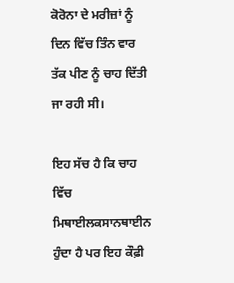ਕੋਰੋਨਾ ਦੇ ਮਰੀਜ਼ਾਂ ਨੂੰ ਦਿਨ ਵਿੱਚ ਤਿੰਨ ਵਾਰ ਤੱਕ ਪੀਣ ਨੂੰ ਚਾਹ ਦਿੱਤੀ ਜਾ ਰਹੀ ਸੀ।

ਇਹ ਸੱਚ ਹੈ ਕਿ ਚਾਹ ਵਿੱਚ ਮਿਥਾਈਲਕਸਾਨਥਾਈਨ ਹੁੰਦਾ ਹੈ ਪਰ ਇਹ ਕੌਫ਼ੀ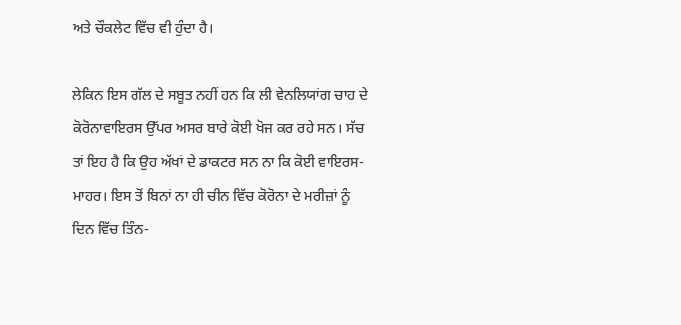ਅਤੇ ਚੌਕਲੇਟ ਵਿੱਚ ਵੀ ਹੁੰਦਾ ਹੈ।

ਲੇਕਿਨ ਇਸ ਗੱਲ ਦੇ ਸਬੂਤ ਨਹੀਂ ਹਨ ਕਿ ਲੀ ਵੇਨਲਿਯਾਂਗ ਚਾਹ ਦੇ ਕੋਰੋਨਾਵਾਇਰਸ ਉੱਪਰ ਅਸਰ ਬਾਰੇ ਕੋਈ ਖੋਜ ਕਰ ਰਹੇ ਸਨ। ਸੱਚ ਤਾਂ ਇਹ ਹੈ ਕਿ ਉਹ ਅੱਖਾਂ ਦੇ ਡਾਕਟਰ ਸਨ ਨਾ ਕਿ ਕੋਈ ਵਾਇਰਸ-ਮਾਹਰ। ਇਸ ਤੋਂ ਬਿਨਾਂ ਨਾ ਹੀ ਚੀਨ ਵਿੱਚ ਕੋਰੋਨਾ ਦੇ ਮਰੀਜ਼ਾਂ ਨੂੰ ਦਿਨ ਵਿੱਚ ਤਿੰਨ-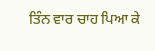ਤਿੰਨ ਵਾਰ ਚਾਹ ਪਿਆ ਕੇ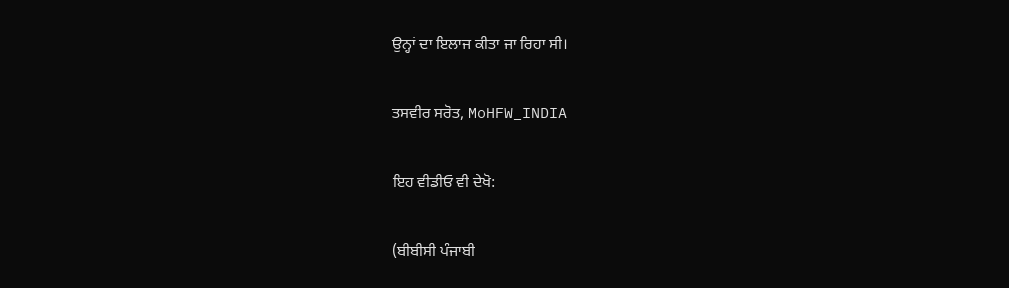ਉਨ੍ਹਾਂ ਦਾ ਇਲਾਜ ਕੀਤਾ ਜਾ ਰਿਹਾ ਸੀ।

ਤਸਵੀਰ ਸਰੋਤ, MoHFW_INDIA

ਇਹ ਵੀਡੀਓ ਵੀ ਦੇਖੋ:

(ਬੀਬੀਸੀ ਪੰਜਾਬੀ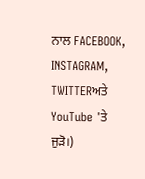ਨਾਲ FACEBOOK, INSTAGRAM, TWITTERਅਤੇ YouTube 'ਤੇ ਜੁੜੋ।)